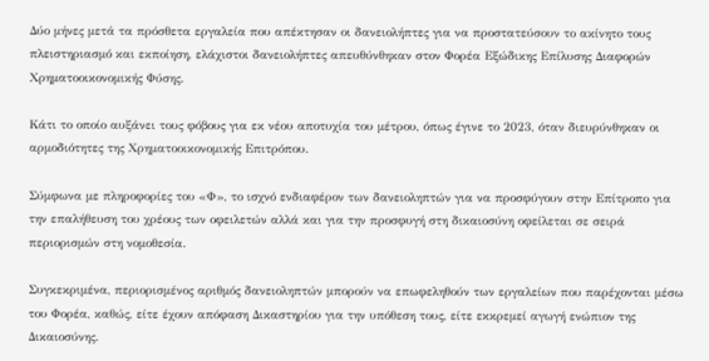Δύο μήνες μετά τα πρόσθετα εργαλεία που απέκτησαν οι δανειολήπτες για να προστατεύσουν το ακίνητο τους πλειστηριασμό και εκποίηση, ελάχιστοι δανειολήπτες απευθύνθηκαν στον Φορέα Εξώδικης Επίλυσης Διαφορών Χρηματοοικονομικής Φύσης.

Κάτι το οποίο αυξάνει τους φόβους για εκ νέου αποτυχία του μέτρου, όπως έγινε το 2023, όταν διευρύνθηκαν οι αρμοδιότητες της Χρηματοοικονομικής Επιτρόπου.

Σύμφωνα με πληροφορίες του «Φ», το ισχνό ενδιαφέρον των δανειοληπτών για να προσφύγουν στην Επίτροπο για την επαλήθευση του χρέους των οφειλετών αλλά και για την προσφυγή στη δικαιοσύνη οφείλεται σε σειρά περιορισμών στη νομοθεσία.

Συγκεκριμένα, περιορισμένος αριθμός δανειοληπτών μπορούν να επωφεληθούν των εργαλείων που παρέχονται μέσω του Φορέα, καθώς, είτε έχουν απόφαση Δικαστηρίου για την υπόθεση τους, είτε εκκρεμεί αγωγή ενώπιον της Δικαιοσύνης.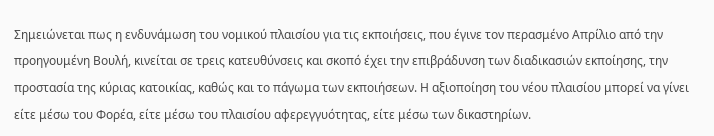Σημειώνεται πως η ενδυνάμωση του νομικού πλαισίου για τις εκποιήσεις, που έγινε τον περασμένο Απρίλιο από την προηγουμένη Βουλή, κινείται σε τρεις κατευθύνσεις και σκοπό έχει την επιβράδυνση των διαδικασιών εκποίησης, την προστασία της κύριας κατοικίας, καθώς και το πάγωμα των εκποιήσεων. Η αξιοποίηση του νέου πλαισίου μπορεί να γίνει είτε μέσω του Φορέα, είτε μέσω του πλαισίου αφερεγγυότητας, είτε μέσω των δικαστηρίων.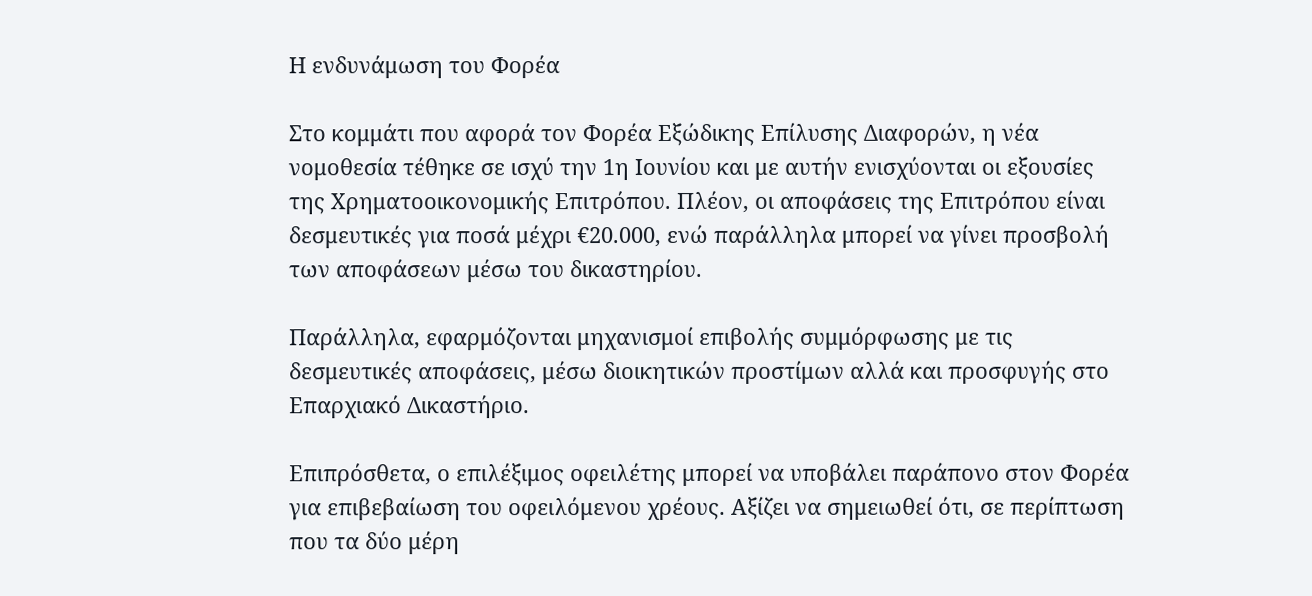Η ενδυνάμωση του Φορέα

Στο κομμάτι που αφορά τον Φορέα Εξώδικης Επίλυσης Διαφορών, η νέα νομοθεσία τέθηκε σε ισχύ την 1η Ιουνίου και με αυτήν ενισχύονται οι εξουσίες της Χρηματοοικονομικής Επιτρόπου. Πλέον, οι αποφάσεις της Επιτρόπου είναι δεσμευτικές για ποσά μέχρι €20.000, ενώ παράλληλα μπορεί να γίνει προσβολή των αποφάσεων μέσω του δικαστηρίου.

Παράλληλα, εφαρμόζονται μηχανισμοί επιβολής συμμόρφωσης με τις δεσμευτικές αποφάσεις, μέσω διοικητικών προστίμων αλλά και προσφυγής στο Επαρχιακό Δικαστήριο.

Επιπρόσθετα, ο επιλέξιμος οφειλέτης μπορεί να υποβάλει παράπονο στον Φορέα για επιβεβαίωση του οφειλόμενου χρέους. Αξίζει να σημειωθεί ότι, σε περίπτωση που τα δύο μέρη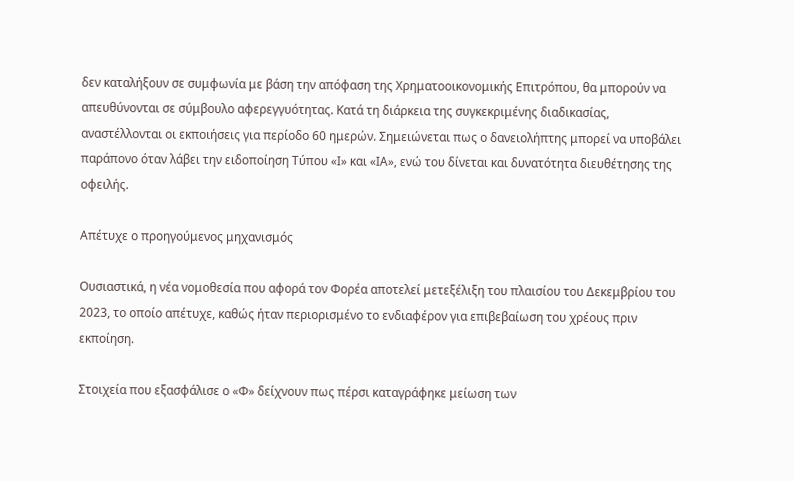δεν καταλήξουν σε συμφωνία με βάση την απόφαση της Χρηματοοικονομικής Επιτρόπου, θα μπορούν να απευθύνονται σε σύμβουλο αφερεγγυότητας. Κατά τη διάρκεια της συγκεκριμένης διαδικασίας, αναστέλλονται οι εκποιήσεις για περίοδο 60 ημερών. Σημειώνεται πως ο δανειολήπτης μπορεί να υποβάλει παράπονο όταν λάβει την ειδοποίηση Τύπου «Ι» και «ΙΑ», ενώ του δίνεται και δυνατότητα διευθέτησης της οφειλής.

Απέτυχε ο προηγούμενος μηχανισμός

Ουσιαστικά, η νέα νομοθεσία που αφορά τον Φορέα αποτελεί μετεξέλιξη του πλαισίου του Δεκεμβρίου του 2023, το οποίο απέτυχε, καθώς ήταν περιορισμένο το ενδιαφέρον για επιβεβαίωση του χρέους πριν εκποίηση.

Στοιχεία που εξασφάλισε ο «Φ» δείχνουν πως πέρσι καταγράφηκε μείωση των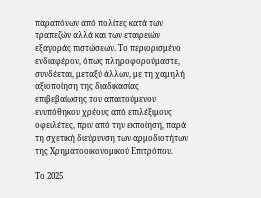παραπόνων από πολίτες κατά των τραπεζών αλλά και των εταιρειών εξαγοράς πιστώσεων. Το περιορισμένο ενδιαφέρον, όπως πληροφορούμαστε, συνδέεται, μεταξύ άλλων, με τη χαμηλή αξιοποίηση της διαδικασίας επιβεβαίωσης του απαιτούμενου ενυπόθηκου χρέους από επιλέξιμους οφειλέτες, πριν από την εκποίηση, παρά τη σχετική διεύρυνση των αρμοδιοτήτων της Χρηματοοικονομικού Επιτρόπου.

Το 2025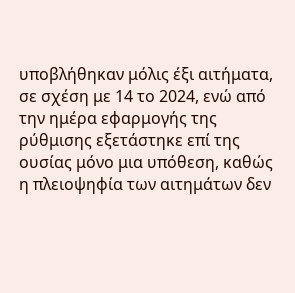υποβλήθηκαν μόλις έξι αιτήματα, σε σχέση με 14 το 2024, ενώ από την ημέρα εφαρμογής της ρύθμισης εξετάστηκε επί της ουσίας μόνο μια υπόθεση, καθώς η πλειοψηφία των αιτημάτων δεν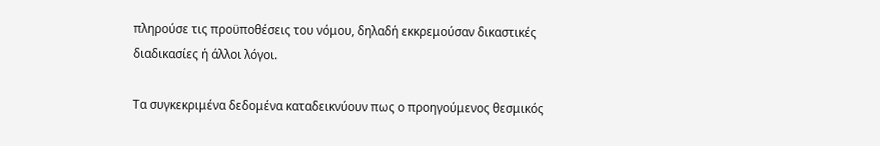πληρούσε τις προϋποθέσεις του νόμου, δηλαδή εκκρεμούσαν δικαστικές διαδικασίες ή άλλοι λόγοι.

Τα συγκεκριμένα δεδομένα καταδεικνύουν πως ο προηγούμενος θεσμικός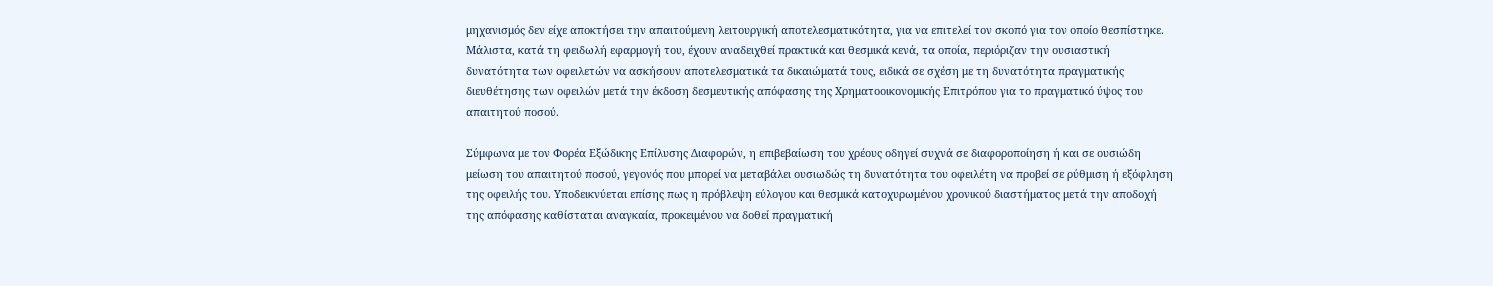μηχανισμός δεν είχε αποκτήσει την απαιτούμενη λειτουργική αποτελεσματικότητα, για να επιτελεί τον σκοπό για τον οποίο θεσπίστηκε. Μάλιστα, κατά τη φειδωλή εφαρμογή του, έχουν αναδειχθεί πρακτικά και θεσμικά κενά, τα οποία, περιόριζαν την ουσιαστική δυνατότητα των οφειλετών να ασκήσουν αποτελεσματικά τα δικαιώματά τους, ειδικά σε σχέση με τη δυνατότητα πραγματικής διευθέτησης των οφειλών μετά την έκδοση δεσμευτικής απόφασης της Χρηματοοικονομικής Επιτρόπου για το πραγματικό ύψος του απαιτητού ποσού.

Σύμφωνα με τον Φορέα Εξώδικης Επίλυσης Διαφορών, η επιβεβαίωση του χρέους οδηγεί συχνά σε διαφοροποίηση ή και σε ουσιώδη μείωση του απαιτητού ποσού, γεγονός που μπορεί να μεταβάλει ουσιωδώς τη δυνατότητα του οφειλέτη να προβεί σε ρύθμιση ή εξόφληση της οφειλής του. Υποδεικνύεται επίσης πως η πρόβλεψη εύλογου και θεσμικά κατοχυρωμένου χρονικού διαστήματος μετά την αποδοχή της απόφασης καθίσταται αναγκαία, προκειμένου να δοθεί πραγματική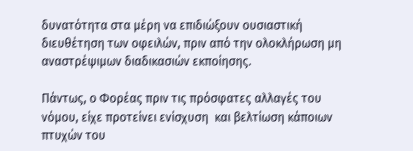δυνατότητα στα μέρη να επιδιώξουν ουσιαστική διευθέτηση των οφειλών, πριν από την ολοκλήρωση μη αναστρέψιμων διαδικασιών εκποίησης.

Πάντως, ο Φορέας πριν τις πρόσφατες αλλαγές του νόμου, είχε προτείνει ενίσχυση  και βελτίωση κάποιων πτυχών του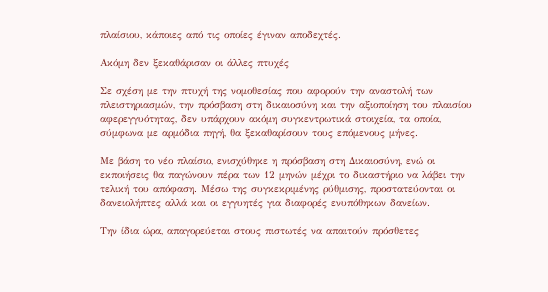πλαίσιου, κάποιες από τις οποίες έγιναν αποδεχτές.

Ακόμη δεν ξεκαθάρισαν οι άλλες πτυχές

Σε σχέση με την πτυχή της νομοθεσίας που αφορούν την αναστολή των πλειστηριασμών, την πρόσβαση στη δικαιοσύνη και την αξιοποίηση του πλαισίου αφερεγγυότητας, δεν υπάρχουν ακόμη συγκεντρωτικά στοιχεία, τα οποία, σύμφωνα με αρμόδια πηγή, θα ξεκαθαρίσουν τους επόμενους μήνες.

Με βάση το νέο πλαίσιο, ενισχύθηκε η πρόσβαση στη Δικαιοσύνη, ενώ οι εκποιήσεις θα παγώνουν πέρα των 12 μηνών μέχρι το δικαστήριο να λάβει την τελική του απόφαση. Μέσω της συγκεκριμένης ρύθμισης, προστατεύονται οι δανειολήπτες αλλά και οι εγγυητές για διαφορές ενυπόθηκων δανείων.

Την ίδια ώρα, απαγορεύεται στους πιστωτές να απαιτούν πρόσθετες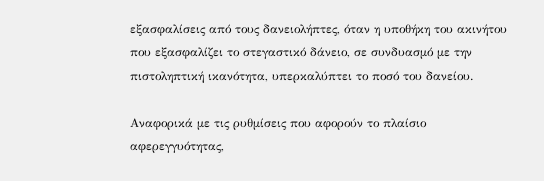εξασφαλίσεις από τους δανειολήπτες, όταν η υποθήκη του ακινήτου που εξασφαλίζει το στεγαστικό δάνειο, σε συνδυασμό με την πιστοληπτική ικανότητα, υπερκαλύπτει το ποσό του δανείου.

Αναφορικά με τις ρυθμίσεις που αφορούν το πλαίσιο αφερεγγυότητας,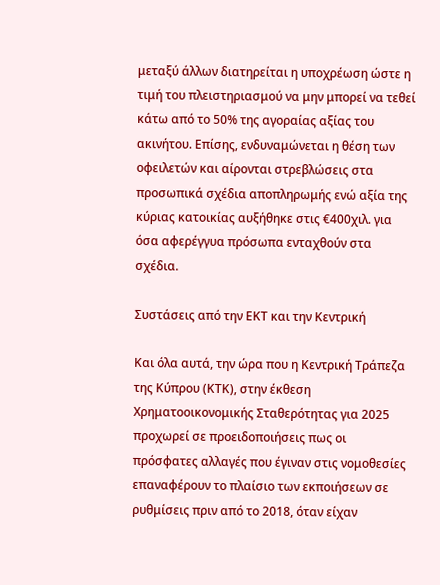μεταξύ άλλων διατηρείται η υποχρέωση ώστε η τιμή του πλειστηριασμού να μην μπορεί να τεθεί κάτω από το 50% της αγοραίας αξίας του ακινήτου. Επίσης, ενδυναμώνεται η θέση των οφειλετών και αίρονται στρεβλώσεις στα προσωπικά σχέδια αποπληρωμής ενώ αξία της κύριας κατοικίας αυξήθηκε στις €400χιλ. για όσα αφερέγγυα πρόσωπα ενταχθούν στα σχέδια.

Συστάσεις από την ΕΚΤ και την Κεντρική

Και όλα αυτά, την ώρα που η Κεντρική Τράπεζα της Κύπρου (ΚΤΚ), στην έκθεση Χρηματοοικονομικής Σταθερότητας για 2025 προχωρεί σε προειδοποιήσεις πως οι πρόσφατες αλλαγές που έγιναν στις νομοθεσίες επαναφέρουν το πλαίσιο των εκποιήσεων σε ρυθμίσεις πριν από το 2018, όταν είχαν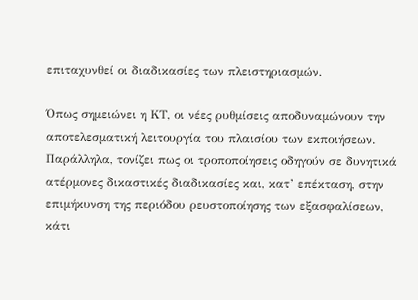επιταχυνθεί οι διαδικασίες των πλειστηριασμών.

Όπως σημειώνει η ΚΤ, οι νέες ρυθμίσεις αποδυναμώνουν την αποτελεσματική λειτουργία του πλαισίου των εκποιήσεων. Παράλληλα, τονίζει πως οι τροποποίησεις οδηγούν σε δυνητικά ατέρμονες δικαστικές διαδικασίες και, κατ’ επέκταση, στην επιμήκυνση της περιόδου ρευστοποίησης των εξασφαλίσεων, κάτι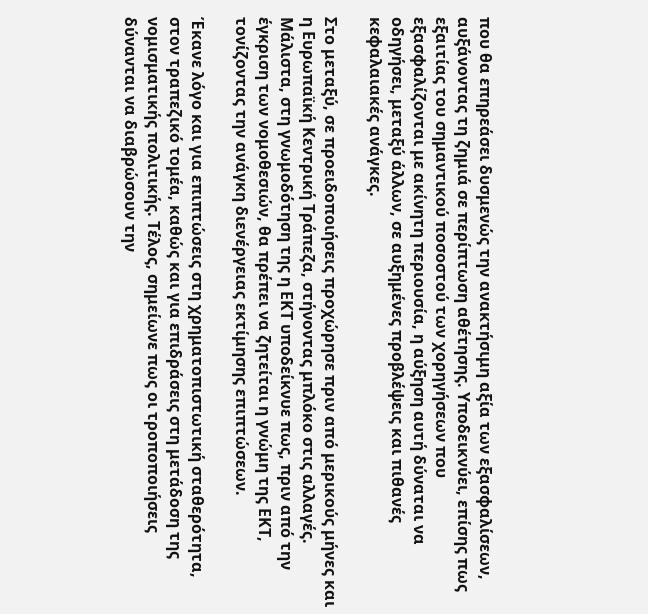που θα επηρεάσει δυσμενώς την ανακτήσιμη αξία των εξασφαλίσεων, αυξάνοντας τη ζημιά σε περίπτωση αθέτησης. Υποδεικνύει, επίσης πως εξαιτίας του σημαντικού ποσοστού των χορηγήσεων που εξασφαλίζονται με ακίνητη περιουσία, η αύξηση αυτή δύναται να οδηγήσει, μεταξύ άλλων, σε αυξημένες προβλέψεις και πιθανές κεφαλαιακές ανάγκες.

Στο μεταξύ, σε προειδοποιήσεις προχώρησε πριν από μερικούς μήνες και η Ευρωπαϊκή Κεντρική Τράπεζα, στήνοντας μπλόκο στις αλλαγές. Μάλιστα, στη γνωμοδότηση της η ΕΚΤ υποδείκνυε πως, πριν από την έγκριση των νομοθεσιών, θα πρέπει να ζητείται η γνώμη της ΕΚΤ, τονίζοντας την ανάγκη διενέργειας εκτίμησης επιπτώσεων.

Έκανε λόγο και για επιπτώσεις στη χρηματοπιστωτική σταθερότητα, στον τραπεζικό τομέα, καθώς και για επιδράσεις στη μετάδοση της νομισματικής πολιτικής. Τέλος, σημείωνε πως οι τροποποιήσεις δύνανται να διαβρώσουν την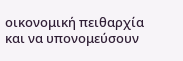οικονομική πειθαρχία και να υπονομεύσουν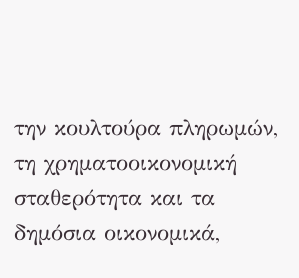την κουλτούρα πληρωμών, τη χρηματοοικονομική σταθερότητα και τα δημόσια οικονομικά,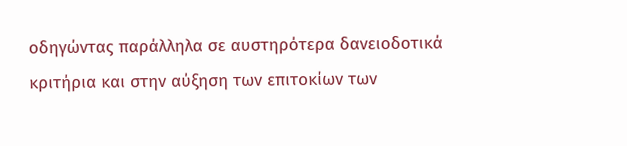οδηγώντας παράλληλα σε αυστηρότερα δανειοδοτικά κριτήρια και στην αύξηση των επιτοκίων των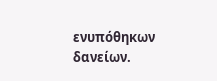ενυπόθηκων δανείων.